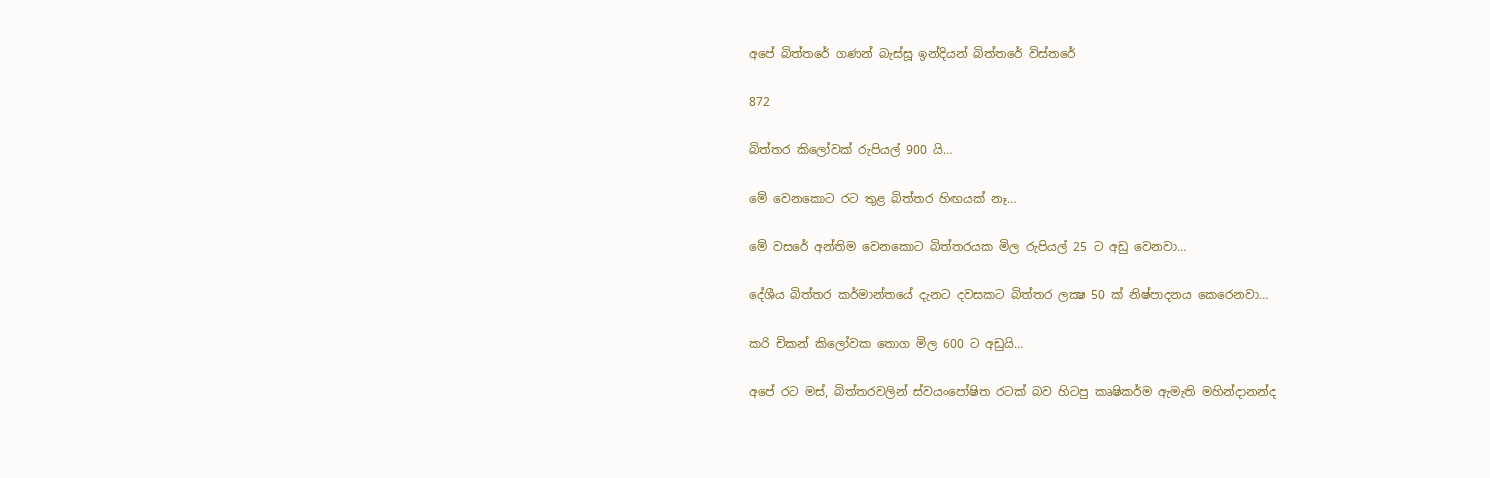අපේ බිත්තරේ ගණන් බැස්සූ ඉන්දියන් බිත්තරේ විස්තරේ

872

බිත්තර කිලෝවක් රුපියල් 900 යි…

මේ වෙනකොට රට තුළ බිත්තර හිඟයක් නෑ…

මේ වසරේ අන්තිම වෙනකොට බිත්තරයක මිල රුපියල් 25 ට අඩු වෙනවා…

දේශීය බිත්තර කර්මාන්තයේ දැනට දවසකට බිත්තර ලක්‍ෂ 50 ක් නිෂ්පාදනය කෙරෙනවා…

කරි චිකන් කිලෝවක තොග මිල 600 ට අඩුයි…

අපේ රට මස්, බිත්තරවලින් ස්වයංපෝෂිත රටක් බව හිටපු කෘෂිකර්ම ඇමැති මහින්දානන්ද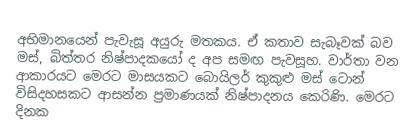අභිමානයෙන් පැවැසූ අයුරු මතකය. ඒ කතාව සැබෑවක් බව මස්, බිත්තර නිෂ්පාදකයෝ ද අප සමඟ පැවසූහ. වාර්තා වන ආකාරයට මෙරට මාසයකට බොයිලර් කුකුළු මස් ටොන් විසිදහසකට ආසන්න ප්‍රමාණයක් නිෂ්පාදනය කෙරිණි. මෙරට දිනක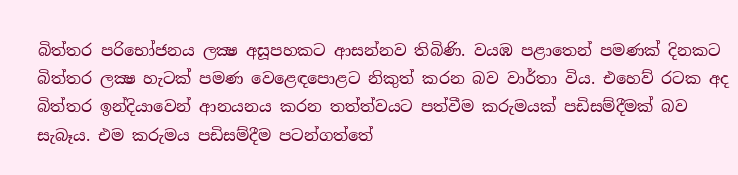බිත්තර පරිභෝජනය ලක්‍ෂ අසූපහකට ආසන්නව තිබිණි. වයඹ පළාතෙන් පමණක් දිනකට බිත්තර ලක්‍ෂ හැටක් පමණ වෙළෙඳපොළට නිකුත් කරන බව වාර්තා විය. එහෙව් රටක අද බිත්තර ඉන්දියාවෙන් ආනයනය කරන තත්ත්වයට පත්වීම කරුමයක් පඩිසම්දීමක් බව සැබෑය. එම කරුමය පඩිසම්දීම පටන්ගත්තේ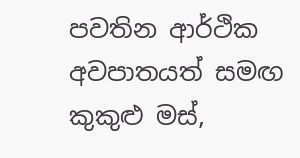පවතින ආර්ථික අවපාතයත් සමඟ කුකුළු මස්,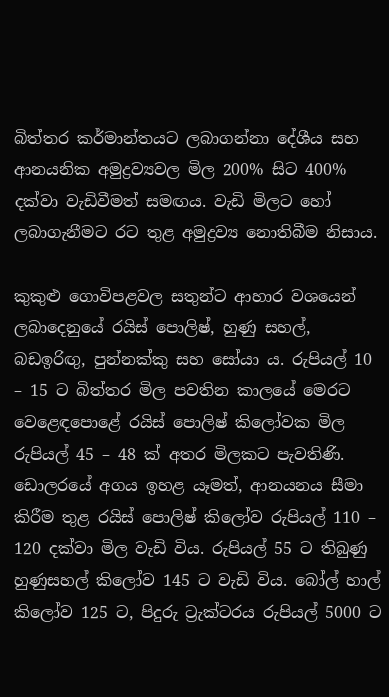බිත්තර කර්මාන්තයට ලබාගන්නා දේශීය සහ ආනයනික අමුද්‍රව්‍යවල මිල 200% සිට 400% දක්වා වැඩිවීමත් සමඟය. වැඩි මිලට හෝ ලබාගැනීමට රට තුළ අමුද්‍රව්‍ය නොතිබීම නිසාය.

කුකුළු ගොවිපළවල සතුන්ට ආහාර වශයෙන් ලබාදෙනුයේ රයිස් පොලිෂ්, හුණු සහල්, බඩඉරිඟු, පුන්නක්කු සහ සෝයා ය. රුපියල් 10 – 15 ට බිත්තර මිල පවතින කාලයේ මෙරට වෙළෙඳපොළේ රයිස් පොලිෂ් කිලෝවක මිල රුපියල් 45 – 48 ක් අතර මිලකට පැවතිණි. ඩොලරයේ අගය ඉහළ යෑමත්, ආනයනය සීමා කිරීම තුළ රයිස් පොලිෂ් කිලෝව රුපියල් 110 – 120 දක්වා මිල වැඩි විය. රුපියල් 55 ට තිබුණු හුණුසහල් කිලෝව 145 ට වැඩි විය. බෝල් හාල් කිලෝව 125 ට, පිදුරු ට්‍රැක්ටරය රුපියල් 5000 ට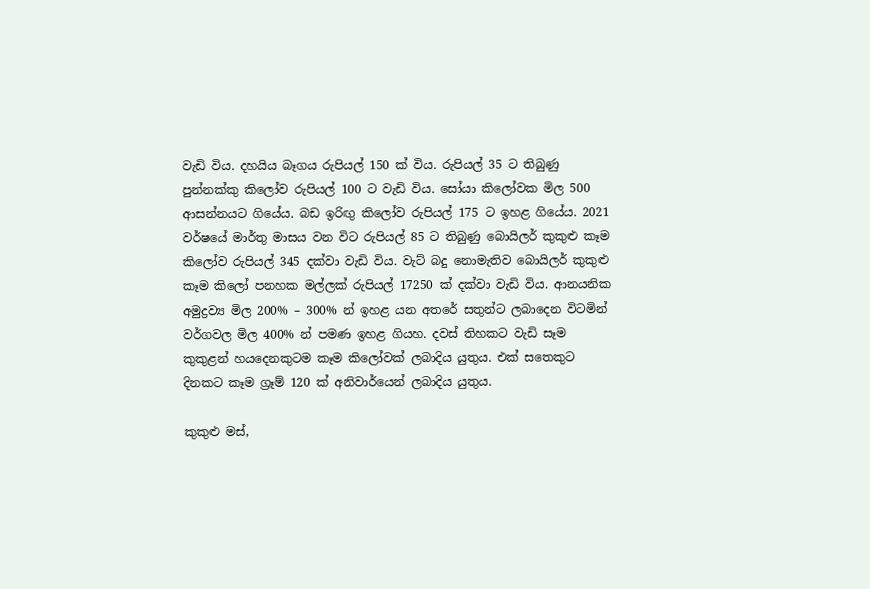වැඩි විය. දහයිය බෑගය රුපියල් 150 ක් විය. රුපියල් 35 ට තිබුණු පුන්නක්කු කිලෝව රුපියල් 100 ට වැඩි විය. සෝයා කිලෝවක මිල 500 ආසන්නයට ගියේය. බඩ ඉරිඟු කිලෝව රුපියල් 175 ට ඉහළ ගියේය. 2021 වර්ෂයේ මාර්තු මාසය වන විට රුපියල් 85 ට තිබුණු බොයිලර් කුකුළු කෑම කිලෝව රුපියල් 345 දක්වා වැඩි විය. වැට් බදු නොමැතිව බොයිලර් කුකුළු කෑම කිලෝ පනහක මල්ලක් රුපියල් 17250 ක් දක්වා වැඩි විය. ආනයනික අමුද්‍රව්‍ය මිල 200% – 300% න් ඉහළ යන අතරේ සතුන්ට ලබාදෙන විටමින් වර්ගවල මිල 400% න් පමණ ඉහළ ගියහ. දවස් තිහකට වැඩි සෑම කුකුළන් හයදෙනකුටම කෑම කිලෝවක් ලබාදිය යුතුය. එක් සතෙකුට දිනකට කෑම ග්‍රෑම් 120 ක් අනිවාර්යෙන් ලබාදිය යුතුය.

කුකුළු මස්,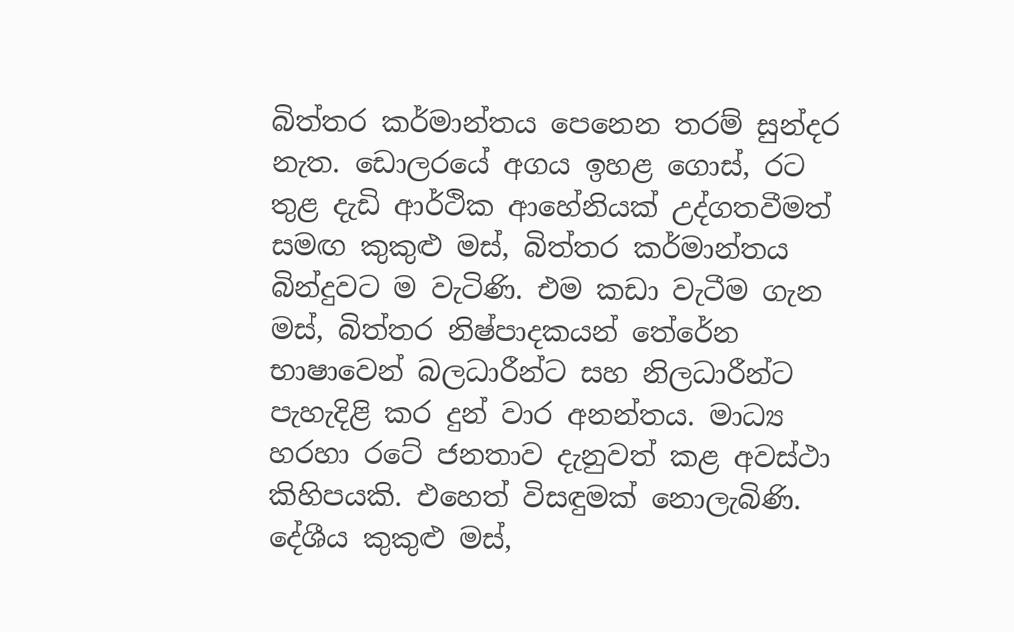බිත්තර කර්මාන්තය පෙනෙන තරම් සුන්දර නැත. ඩොලරයේ අගය ඉහළ ගොස්, රට තුළ දැඩි ආර්ථික ආහේනියක් උද්ගතවීමත් සමඟ කුකුළු මස්, බිත්තර කර්මාන්තය බින්දුවට ම වැටිණි. එම කඩා වැටීම ගැන මස්, බිත්තර නිෂ්පාදකයන් තේරේන භාෂාවෙන් බලධාරීන්ට සහ නිලධාරීන්ට පැහැදිළි කර දුන් වාර අනන්තය. මාධ්‍ය හරහා රටේ ජනතාව දැනුවත් කළ අවස්ථා කිහිපයකි. එහෙත් විසඳුමක් නොලැබිණි. දේශීය කුකුළු මස්,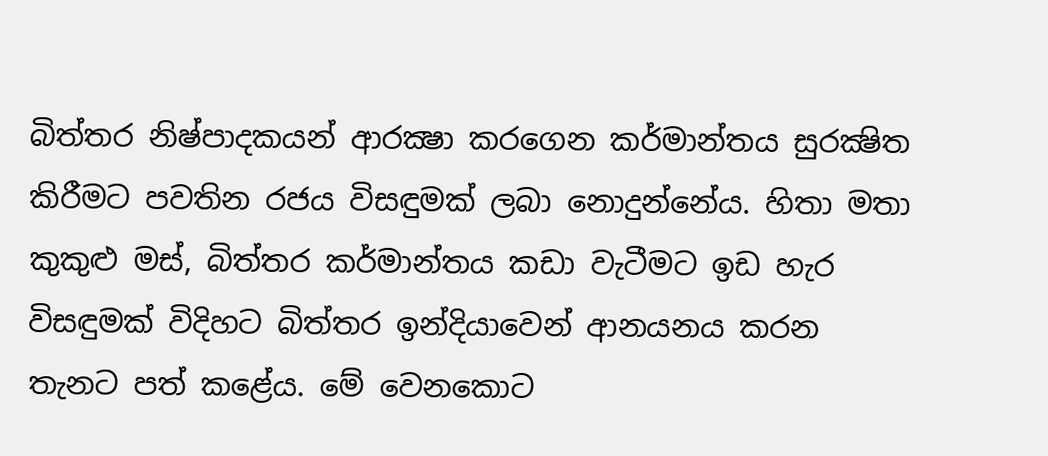බිත්තර නිෂ්පාදකයන් ආරක්‍ෂා කරගෙන කර්මාන්තය සුරක්‍ෂිත කිරීමට පවතින රජය විසඳුමක් ලබා නොදුන්නේය. හිතා මතා කුකුළු මස්, බිත්තර කර්මාන්තය කඩා වැටීමට ඉඩ හැර විසඳුමක් විදිහට බිත්තර ඉන්දියාවෙන් ආනයනය කරන තැනට පත් කළේය. මේ වෙනකොට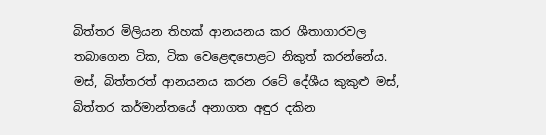බිත්තර මිලියන තිහක් ආනයනය කර ශීතාගාරවල තබාගෙන ටික, ටික වෙළෙඳපොළට නිකුත් කරන්නේය. මස්, බිත්තරත් ආනයනය කරන රටේ දේශීය කුකුළු මස්, බිත්තර කර්මාන්තයේ අනාගත අඳුර දකින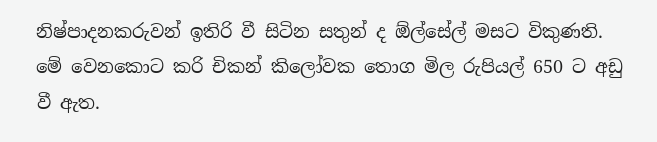නිෂ්පාදනකරුවන් ඉතිරි වී සිටින සතුන් ද ඕල්සේල් මසට විකුණති. මේ වෙනකොට කරි චිකන් කිලෝවක තොග මිල රුපියල් 650 ට අඩු වී ඇත.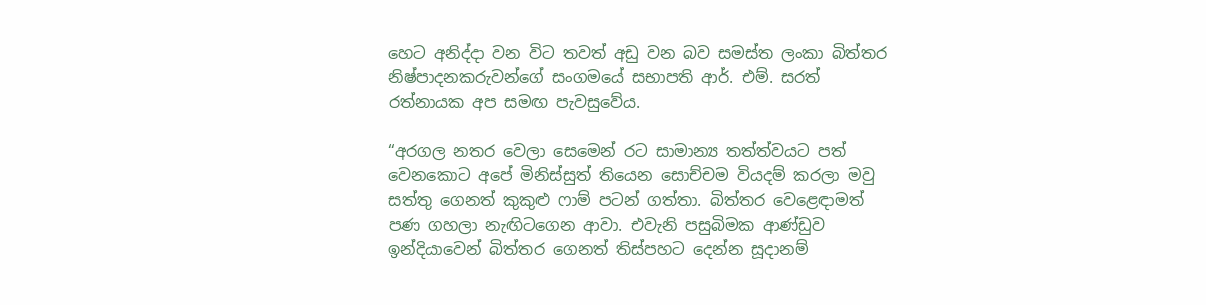හෙට අනිද්දා වන විට තවත් අඩු වන බව සමස්ත ලංකා බිත්තර නිෂ්පාදනකරුවන්ගේ සංගමයේ සභාපති ආර්. එම්. සරත් රත්නායක අප සමඟ පැවසුවේය.

“අරගල නතර වෙලා සෙමෙන් රට සාමාන්‍ය තත්ත්වයට පත් වෙනකොට අපේ මිනිස්සුත් තියෙන සොච්චම වියදම් කරලා මවු සත්තු ගෙනත් කුකුළු ෆාම් පටන් ගත්තා. බිත්තර වෙළෙඳාමත් පණ ගහලා නැඟිටගෙන ආවා. එවැනි පසුබිමක ආණ්ඩුව ඉන්දියාවෙන් බිත්තර ගෙනත් තිස්පහට දෙන්න සූදානම්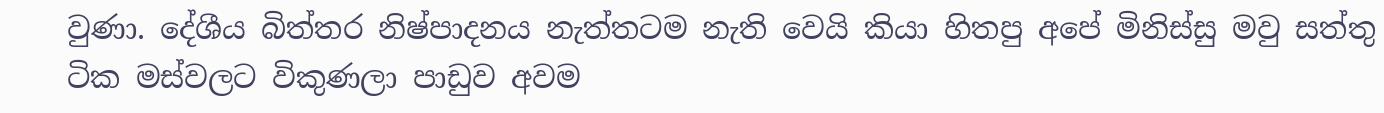වුණා. දේශීය බිත්තර නිෂ්පාදනය නැත්තටම නැති වෙයි කියා හිතපු අපේ මිනිස්සු මවු සත්තු ටික මස්වලට විකුණලා පාඩුව අවම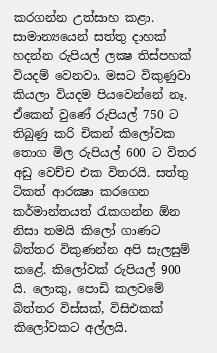කරගන්න උත්සාහ කළා. සාමාන්‍යයෙන් සත්තු දාහක් හදන්න රුපියල් ලක්‍ෂ තිස්පහක් වියදම් වෙනවා. මසට විකුණුවා කියලා වියදම පියවෙන්නේ නෑ. ඒකෙන් වුණේ රුපියල් 750 ට තිබුණු කරි චිකන් කිලෝවක තොග මිල රුපියල් 600 ට විතර අඩු වෙච්ච එක විතරයි. සත්තු ටිකත් ආරක්‍ෂා කරගෙන කර්මාන්තයත් රැකගන්න ඕන නිසා තමයි කිලෝ ගාණට බිත්තර විකුණන්න අපි සැලසුම් කළේ. කිලෝවක් රුපියල් 900 යි. ලොකු, පොඩි කලවමේ බිත්තර විස්සක්, විසිඑකක් කිලෝවකට අල්ලයි.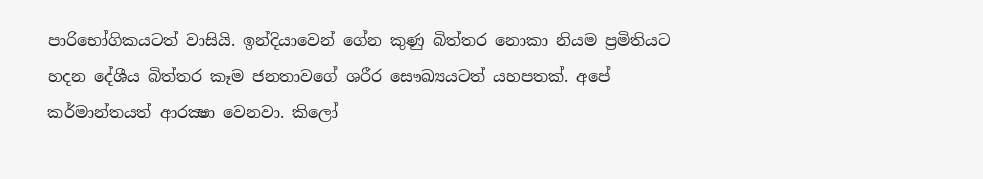පාරිභෝගිකයටත් වාසියි. ඉන්දියාවෙන් ගේන කුණු බිත්තර නොකා නියම ප්‍රමිතියට හදන දේශීය බිත්තර කෑම ජනතාවගේ ශරීර සෞඛ්‍යයටත් යහපතක්. අපේ කර්මාන්තයත් ආරක්‍ෂා වෙනවා. කිලෝ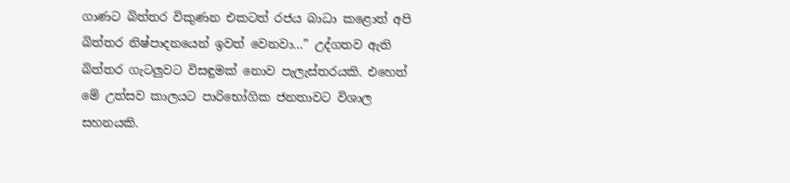ගාණට බිත්තර විකුණන එකටත් රජය බාධා කළොත් අපි බිත්තර නිෂ්පාදනයෙන් ඉවත් වෙනවා…” උද්ගතව ඇති බිත්තර ගැටලුවට විසඳුමක් නොව පැලැස්තරයකි. එහෙත් මේ උත්සව කාලයට පාරිභෝගික ජනතාවට විශාල සහනයකි.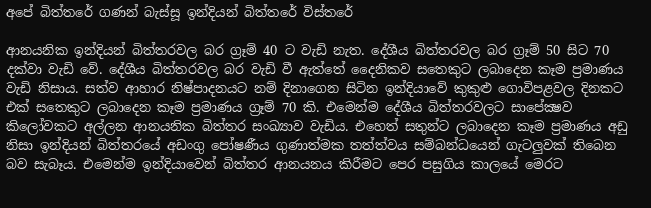අපේ බිත්තරේ ගණන් බැස්සූ ඉන්දියන් බිත්තරේ විස්තරේ

ආනයනික ඉන්දියන් බිත්තරවල බර ග්‍රෑම් 40 ට වැඩි නැත. දේශීය බිත්තරවල බර ග්‍රෑම් 50 සිට 70 දක්වා වැඩි වේ. දේශීය බිත්තරවල බර වැඩි වී ඇත්තේ දෛනිකව සතෙකුට ලබාදෙන කෑම ප්‍රමාණය වැඩි නිසාය. සත්ව ආහාර නිෂ්පාදනයට නම් දිනාගෙන සිටින ඉන්දියාවේ කුකුළු ගොවිපළවල දිනකට එක් සතෙකුට ලබාදෙන කෑම ප්‍රමාණය ග්‍රෑම් 70 කි. එමෙන්ම දේශීය බිත්තරවලට සාපේක්‍ෂව කිලෝවකට අල්ලන ආනයනික බිත්තර සංඛ්‍යාව වැඩිය. එහෙත් සතුන්ට ලබාදෙන කෑම ප්‍රමාණය අඩු නිසා ඉන්දියන් බිත්තරයේ අඩංගු පෝෂණීය ගුණාත්මක තත්ත්වය සම්බන්ධයෙන් ගැටලුවක් තිබෙන බව සැබෑය. එමෙන්ම ඉන්දියාවෙන් බිත්තර ආනයනය කිරීමට පෙර පසුගිය කාලයේ මෙරට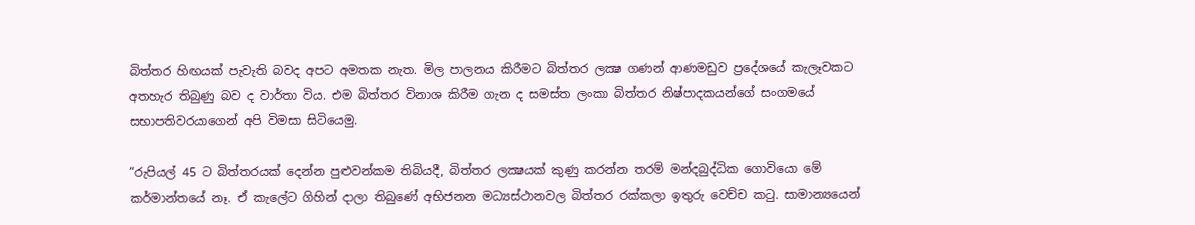බිත්තර හිඟයක් පැවැති බවද අපට අමතක නැත. මිල පාලනය කිරීමට බිත්තර ලක්‍ෂ ගණන් ආණමඩුව ප්‍රදේශයේ කැලෑවකට අතහැර තිබුණු බව ද වාර්තා විය. එම බිත්තර විනාශ කිරීම ගැන ද සමස්ත ලංකා බිත්තර නිෂ්පාදකයන්ගේ සංගමයේ සභාපතිවරයාගෙන් අපි විමසා සිටියෙමු.

“රුපියල් 45 ට බිත්තරයක් දෙන්න පුළුවන්කම තිබියදී, බිත්තර ලක්‍ෂයක් කුණු කරන්න තරම් මන්දබුද්ධික ගොවියො මේ කර්මාන්තයේ නෑ. ඒ කැලේට ගිහින් දාලා තිබුණේ අභිජනන මධ්‍යස්ථානවල බිත්තර රක්කලා ඉතුරු වෙච්ච කටු. සාමාන්‍යයෙන්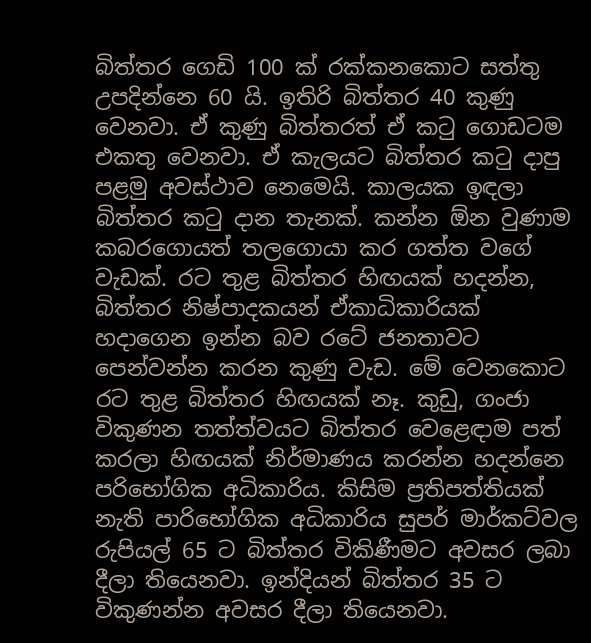බිත්තර ගෙඩි 100 ක් රක්කනකොට සත්තු උපදින්නෙ 60 යි. ඉතිරි බිත්තර 40 කුණු වෙනවා. ඒ කුණු බිත්තරත් ඒ කටු ගොඩටම එකතු වෙනවා. ඒ කැලයට බිත්තර කටු දාපු පළමු අවස්ථාව නෙමෙයි. කාලයක ඉඳලා බිත්තර කටු දාන තැනක්. කන්න ඕන වුණාම කබරගොයත් තලගොයා කර ගත්ත වගේ වැඩක්. රට තුළ බිත්තර හිඟයක් හදන්න, බිත්තර නිෂ්පාදකයන් ඒකාධිකාරියක් හදාගෙන ඉන්න බව රටේ ජනතාවට පෙන්වන්න කරන කුණු වැඩ. මේ වෙනකොට රට තුළ බිත්තර හිඟයක් නෑ. කුඩු, ගංජා විකුණන තත්ත්වයට බිත්තර වෙළෙඳාම පත් කරලා හිඟයක් නිර්මාණය කරන්න හදන්නෙ පරිභෝගික අධිකාරිය. කිසිම ප්‍රතිපත්තියක් නැති පාරිභෝගික අධිකාරිය සුපර් මාර්කට්වල රුපියල් 65 ට බිත්තර විකිණීමට අවසර ලබා දීලා තියෙනවා. ඉන්දියන් බිත්තර 35 ට විකුණන්න අවසර දීලා තියෙනවා.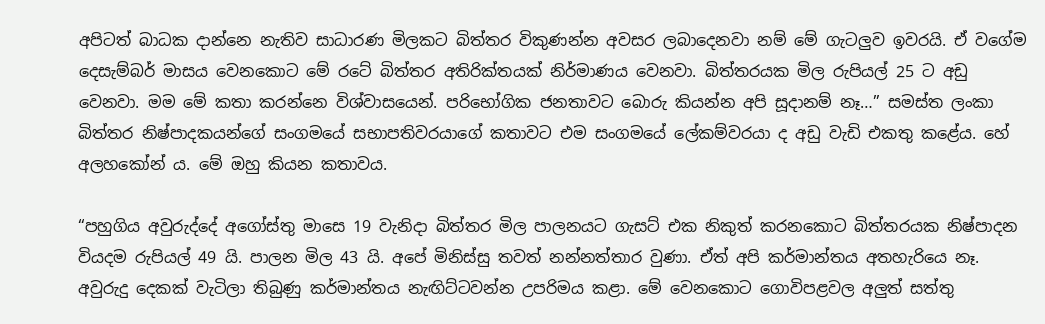අපිටත් බාධක දාන්නෙ නැතිව සාධාරණ මිලකට බිත්තර විකුණන්න අවසර ලබාදෙනවා නම් මේ ගැටලුව ඉවරයි. ඒ වගේම දෙසැම්බර් මාසය වෙනකොට මේ රටේ බිත්තර අතිරික්තයක් නිර්මාණය වෙනවා. බිත්තරයක මිල රුපියල් 25 ට අඩු වෙනවා. මම මේ කතා කරන්නෙ විශ්වාසයෙන්. පරිභෝගික ජනතාවට බොරු කියන්න අපි සූදානම් නෑ…” සමස්ත ලංකා බිත්තර නිෂ්පාදකයන්ගේ සංගමයේ සභාපතිවරයාගේ කතාවට එම සංගමයේ ලේකම්වරයා ද අඩු වැඩි එකතු කළේය. හේ අලහකෝන් ය. මේ ඔහු කියන කතාවය.

“පහුගිය අවුරුද්දේ අගෝස්තු මාසෙ 19 වැනිදා බිත්තර මිල පාලනයට ගැසට් එක නිකුත් කරනකොට බිත්තරයක නිෂ්පාදන වියදම රුපියල් 49 යි. පාලන මිල 43 යි. අපේ මිනිස්සු තවත් නන්නත්තාර වුණා. ඒත් අපි කර්මාන්තය අතහැරියෙ නෑ. අවුරුදු දෙකක් වැටිලා තිබුණු කර්මාන්තය නැඟිට්ටවන්න උපරිමය කළා. මේ වෙනකොට ගොවිපළවල අලුත් සත්තු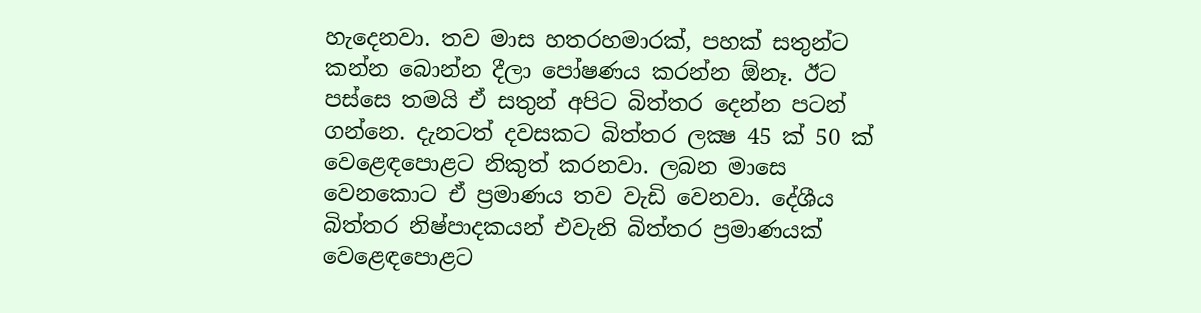හැදෙනවා. තව මාස හතරහමාරක්, පහක් සතුන්ට කන්න බොන්න දීලා පෝෂණය කරන්න ඕනෑ. ඊට පස්සෙ තමයි ඒ සතුන් අපිට බිත්තර දෙන්න පටන් ගන්නෙ. දැනටත් දවසකට බිත්තර ලක්‍ෂ 45 ක් 50 ක් වෙළෙඳපොළට නිකුත් කරනවා. ලබන මාසෙ වෙනකොට ඒ ප්‍රමාණය තව වැඩි වෙනවා. දේශීය බිත්තර නිෂ්පාදකයන් එවැනි බිත්තර ප්‍රමාණයක් වෙළෙඳපොළට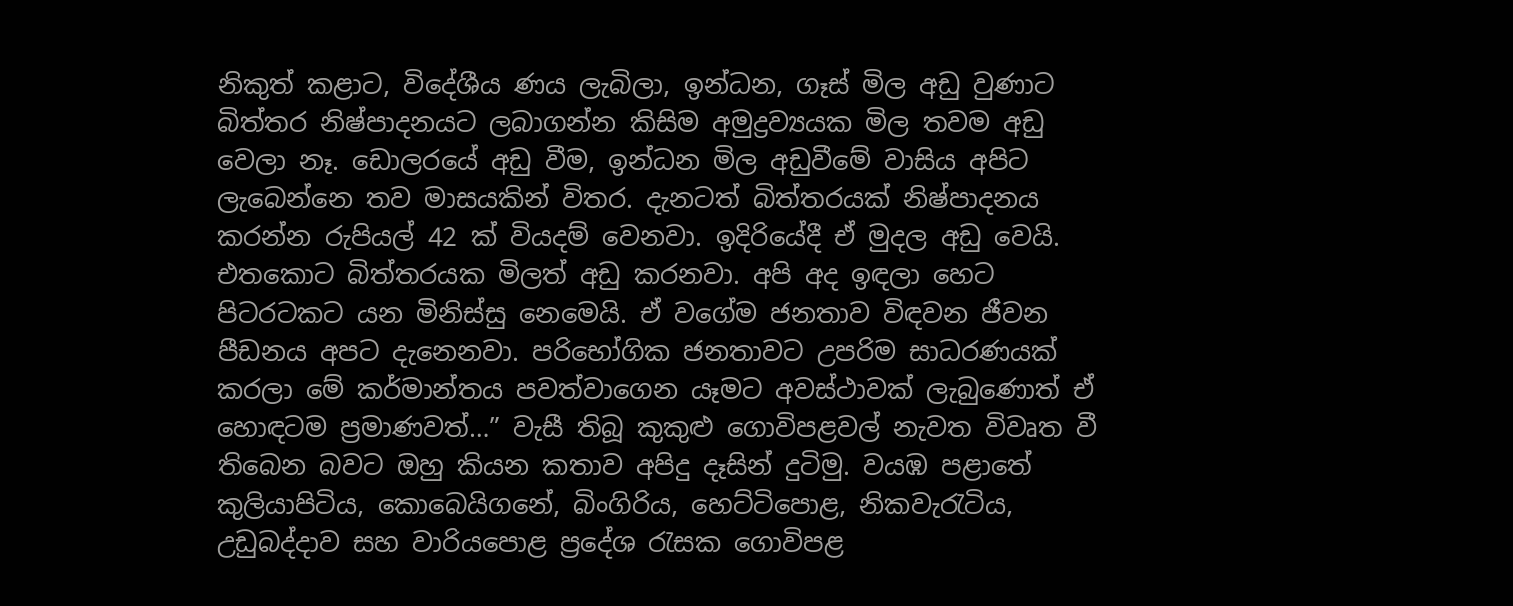නිකුත් කළාට, විදේශීය ණය ලැබිලා, ඉන්ධන, ගෑස් මිල අඩු වුණාට බිත්තර නිෂ්පාදනයට ලබාගන්න කිසිම අමුද්‍රව්‍යයක මිල තවම අඩු වෙලා නෑ. ඩොලරයේ අඩු වීම, ඉන්ධන මිල අඩුවීමේ වාසිය අපිට ලැබෙන්නෙ තව මාසයකින් විතර. දැනටත් බිත්තරයක් නිෂ්පාදනය කරන්න රුපියල් 42 ක් වියදම් වෙනවා. ඉදිරියේදී ඒ මුදල අඩු වෙයි. එතකොට බිත්තරයක මිලත් අඩු කරනවා. අපි අද ඉඳලා හෙට පිටරටකට යන මිනිස්සු නෙමෙයි. ඒ වගේම ජනතාව විඳවන ජීවන පීඩනය අපට දැනෙනවා. පරිභෝගික ජනතාවට උපරිම සාධරණයක් කරලා මේ කර්මාන්තය පවත්වාගෙන යෑමට අවස්ථාවක් ලැබුණොත් ඒ හොඳටම ප්‍රමාණවත්…” වැසී තිබූ කුකුළු ගොවිපළවල් නැවත විවෘත වී තිබෙන බවට ඔහු කියන කතාව අපිදු දෑසින් දුටිමු. වයඹ පළාතේ කුලියාපිටිය, කොබෙයිගනේ, බිංගිරිය, හෙට්ටිපොළ, නිකවැරැටිය, උඩුබද්දාව සහ වාරියපොළ ප්‍රදේශ රැසක ගොවිපළ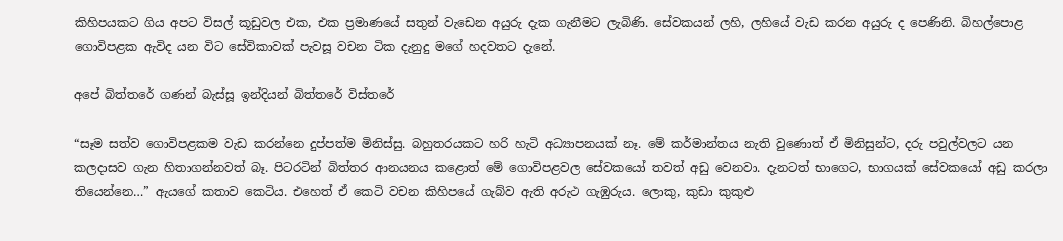කිහිපයකට ගිය අපට විසල් කූඩුවල එක, එක ප්‍රමාණයේ සතුන් වැඩෙන අයුරු දැක ගැනීමට ලැබිණි. සේවකයන් ලහි, ලහියේ වැඩ කරන අයුරු ද පෙණිනි. බිහල්පොළ ගොවිපළක ඇවිද යන විට සේවිකාවක් පැවසූ වචන ටික දැනුදු මගේ හදවතට දැනේ.

අපේ බිත්තරේ ගණන් බැස්සූ ඉන්දියන් බිත්තරේ විස්තරේ

“සෑම සත්ව ගොවිපළකම වැඩ කරන්නෙ දුප්පත්ම මිනිස්සු. බහුතරයකට හරි හැටි අධ්‍යාපනයක් නෑ. මේ කර්මාන්තය නැති වුණොත් ඒ මිනිසුන්ට, දරු පවුල්වලට යන කලදාසව ගැන හිතාගන්නවත් බෑ. පිටරටින් බිත්තර ආනයනය කළොත් මේ ගොවිපළවල සේවකයෝ තවත් අඩු වෙනවා. දැනටත් භාගෙට, භාගයක් සේවකයෝ අඩු කරලා තියෙන්නෙ…” ඇයගේ කතාව කෙටිය. එහෙත් ඒ කෙටි වචන කිහිපයේ ගැබ්ව ඇති අරුථ ගැඹුරුය. ලොකු, කුඩා කුකුළු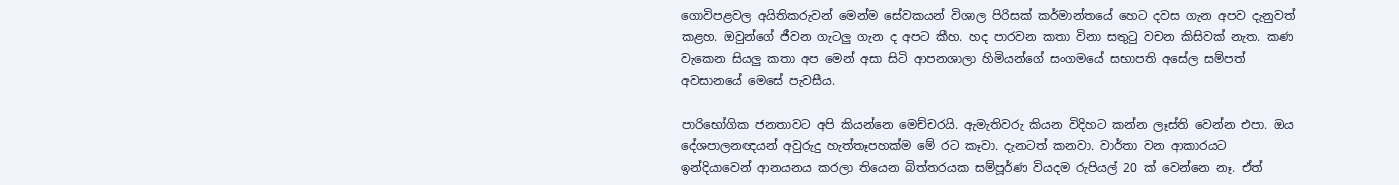ගොවිපළවල අයිතිකරුවන් මෙන්ම සේවකයන් විශාල පිරිසක් කර්මාන්තයේ හෙට දවස ගැන අපව දැනුවත් කළහ. ඔවුන්ගේ ජීවන ගැටලු ගැන ද අපට කීහ. හද පාරවන කතා විනා සතුටු වචන කිසිවක් නැත. කණ වැකෙන සියලු කතා අප මෙන් අසා සිටි ආපනශාලා හිමියන්ගේ සංගමයේ සභාපති අසේල සම්පත් අවසානයේ මෙසේ පැවසීය.

පාරිභෝගික ජනතාවට අපි කියන්නෙ මෙච්චරයි. ඇමැතිවරු කියන විදිහට කන්න ලෑස්ති වෙන්න එපා. ඔය දේශපාලනඥයන් අවුරුදු හැත්තෑපහක්ම මේ රට කෑවා. දැනටත් කනවා. වාර්තා වන ආකාරයට ඉන්දියාවෙන් ආනයනය කරලා තියෙන බිත්තරයක සම්පූර්ණ වියදම රුපියල් 20 ක් වෙන්නෙ නෑ. ඒත්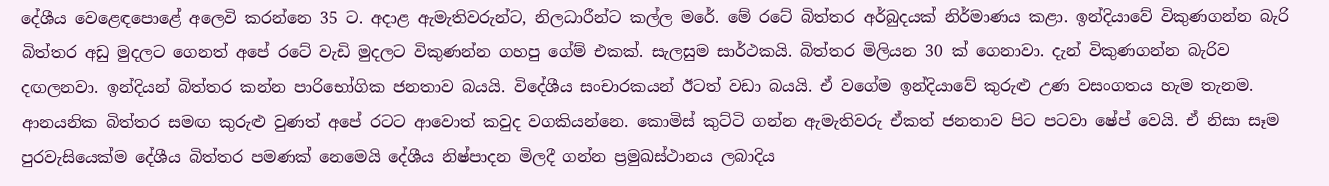දේශීය වෙළෙඳපොළේ අලෙවි කරන්නෙ 35 ට. අදාළ ඇමැතිවරුන්ට, නිලධාරීන්ට කල්ල මරේ. මේ රටේ බිත්තර අර්බුදයක් නිර්මාණය කළා. ඉන්දියාවේ විකුණගන්න බැරි බිත්තර අඩු මුදලට ගෙනත් අපේ රටේ වැඩි මුදලට විකුණන්න ගහපු ගේම් එකක්. සැලසුම සාර්ථකයි. බිත්තර මිලියන 30 ක් ගෙනාවා. දැන් විකුණගන්න බැරිව දඟලනවා. ඉන්දියන් බිත්තර කන්න පාරිභෝගික ජනතාව බයයි. විදේශීය සංචාරකයන් ඊටත් වඩා බයයි. ඒ වගේම ඉන්දියාවේ කුරුළු උණ වසංගතය හැම තැනම. ආනයනික බිත්තර සමඟ කුරුළු වුණත් අපේ රටට ආවොත් කවුද වගකියන්නෙ. කොමිස් කුට්ටි ගන්න ඇමැතිවරු ඒකත් ජනතාව පිට පටවා ෂේප් වෙයි. ඒ නිසා සෑම පුරවැසියෙක්ම දේශීය බිත්තර පමණක් නෙමෙයි දේශීය නිෂ්පාදන මිලදී ගන්න ප්‍රමුඛස්ථානය ලබාදිය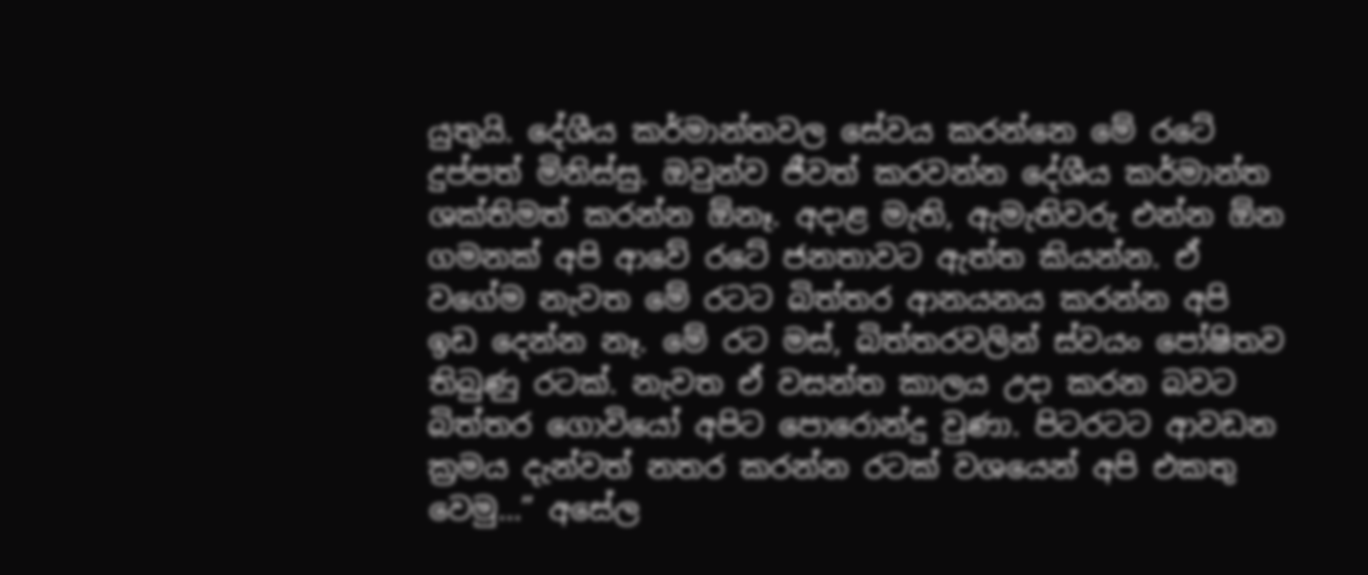යුතුයි. දේශීය කර්මාන්තවල සේවය කරන්නෙ මේ රටේ දුප්පත් මිනිස්සු. ඔවුන්ව ජීවත් කරවන්න දේශීය කර්මාන්ත ශක්තිමත් කරන්න ඕනෑ. අදාළ මැති, ඇමැතිවරු එන්න ඕන ගමනක් අපි ආවේ රටේ ජනතාවට ඇත්ත කියන්න. ඒ වගේම නැවත මේ රටට බිත්තර ආනයනය කරන්න අපි ඉඩ දෙන්න නෑ. මේ රට මස්, බිත්තරවලින් ස්වයං පෝෂිතව තිබුණු රටක්. නැවත ඒ වසන්ත කාලය උදා කරන බවට බිත්තර ගොවියෝ අපිට පොරොන්දු වුණා. පිටරටට ආවඩන ක්‍රමය දැන්වත් නතර කරන්න රටක් වශයෙන් අපි එකතු වෙමු…” අසේල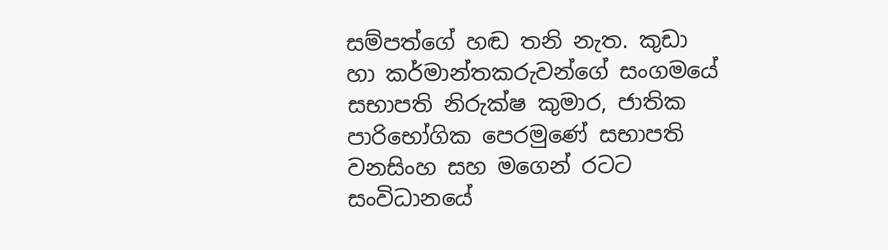සම්පත්ගේ හඬ තනි නැත. කුඩා හා කර්මාන්තකරුවන්ගේ සංගමයේ සභාපති නිරුක්ෂ කුමාර, ජාතික පාරිභෝගික පෙරමුණේ සභාපති වනසිංහ සහ මගෙන් රටට සංවිධානයේ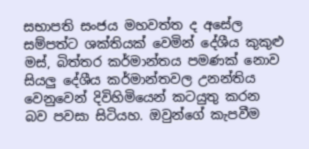සභාපති සංජය මහවත්ත ද අසේල සම්පත්ට ශක්තියක් වෙමින් දේශීය කුකුළු මස්, බිත්තර කර්මාන්තය පමණක් නොව සියලු දේශීය කර්මාන්තවල උනන්තිය වෙනුවෙන් දිවිහිමියෙන් කටයුතු කරන බව පවසා සිටියහ. ඔවුන්ගේ කැපවීම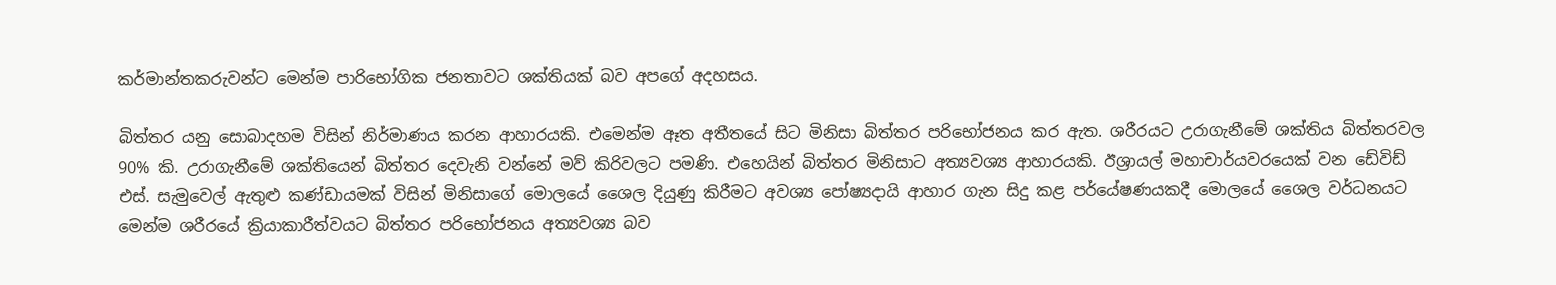කර්මාන්තකරුවන්ට මෙන්ම පාරිභෝගික ජනතාවට ශක්තියක් බව අපගේ අදහසය.

බිත්තර යනු සොබාදහම විසින් නිර්මාණය කරන ආහාරයකි. එමෙන්ම ඈත අතීතයේ සිට මිනිසා බිත්තර පරිභෝජනය කර ඇත. ශරීරයට උරාගැනීමේ ශක්තිය බිත්තරවල 90% කි. උරාගැනීමේ ශක්තියෙන් බිත්තර දෙවැනි වන්නේ මව් කිරිවලට පමණි. එහෙයින් බිත්තර මිනිසාට අත්‍යවශ්‍ය ආහාරයකි. ඊශ්‍රායල් මහාචාර්යවරයෙක් වන ඩේවිඩ් එස්. සැමුවෙල් ඇතුළු කණ්ඩායමක් විසින් මිනිසාගේ මොලයේ ශෛල දියුණු කිරීමට අවශ්‍ය පෝෂ්‍යදායි ආහාර ගැන සිදු කළ පර්යේෂණයකදී මොලයේ ශෛල වර්ධනයට මෙන්ම ශරීරයේ ක්‍රියාකාරීත්වයට බිත්තර පරිභෝජනය අත්‍යවශ්‍ය බව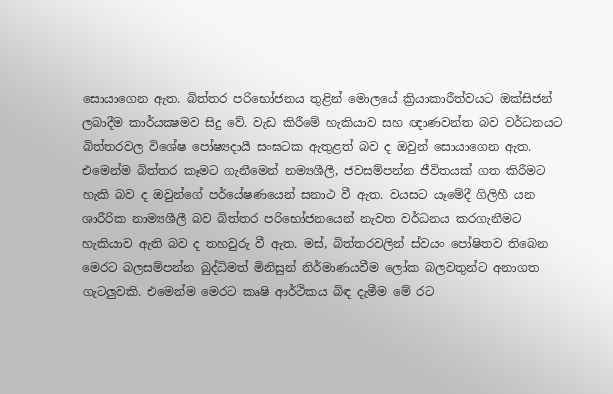සොයාගෙන ඇත. බිත්තර පරිභෝජනය තුළින් මොලයේ ක්‍රියාකාරීත්වයට ඔක්සිජන් ලබාදීම කාර්යක්‍ෂමව සිදු වේ. වැඩ කිරීමේ හැකියාව සහ ඥාණවන්ත බව වර්ධනයට බිත්තරවල විශේෂ පෝෂ්‍යදායී සංඝටක ඇතුළත් බව ද ඔවුන් සොයාගෙන ඇත. එමෙන්ම බිත්තර කෑමට ගැනීමෙන් නම්‍යශීලී, ජවසම්පන්න ජීවිතයක් ගත කිරීමට හැකි බව ද ඔවුන්ගේ පර්යේෂණයෙන් සනාථ වී ඇත. වයසට යෑමේදී ගිලිහී යන ශාරීරික නාම්‍යශීලී බව බිත්තර පරිභෝජනයෙන් නැවත වර්ධනය කරගැනීමට හැකියාව ඇති බව ද තහවුරු වී ඇත. මස්, බිත්තරවලින් ස්වයං පෝෂිතව තිබෙන මෙරට බලසම්පන්න බුද්ධිමත් මිනිසුන් නිර්මාණයවීම ලෝක බලවතුන්ට අනාගත ගැටලුවකි. එමෙන්ම මෙරට කෘෂි ආර්ථිකය බිඳ දැමීම මේ රට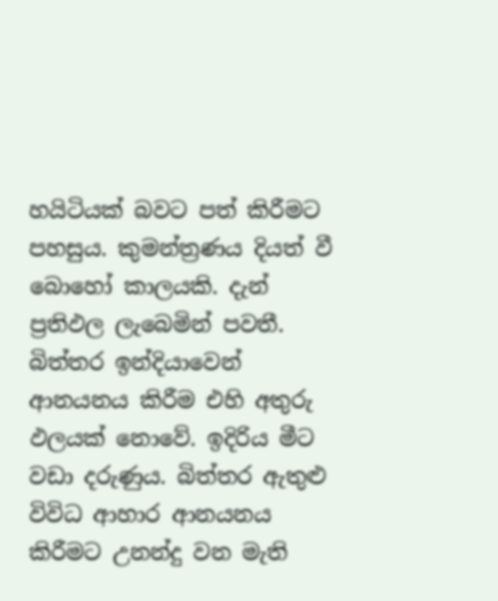හයිටියක් බවට පත් කිරීමට පහසුය. කුමන්ත්‍රණය දියත් වී බොහෝ කාලයකි. දැන් ප්‍රතිඵල ලැබෙමින් පවතී. බිත්තර ඉන්දියාවෙන් ආනයනය කිරීම එහි අතුරු ඵලයක් නොවේ. ඉදිරිය මීට වඩා දරුණුය. බිත්තර ඇතුළු විවිධ ආහාර ආනයනය කිරීමට උනන්දු වන මැති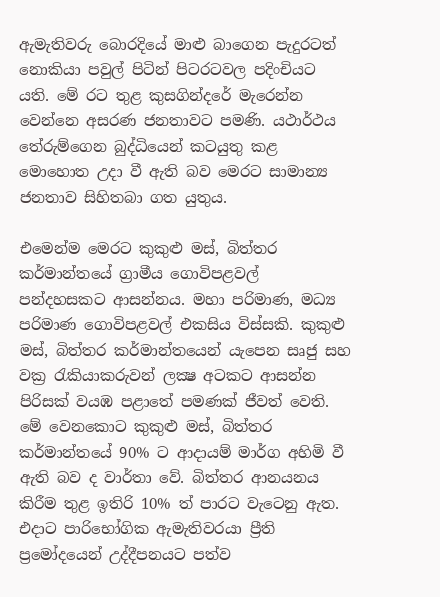ඇමැතිවරු බොරදියේ මාළු බාගෙන පැදුරටත් නොකියා පවුල් පිටින් පිටරටවල පදිංචියට යති. මේ රට තුළ කුසගින්දරේ මැරෙන්න වෙන්නෙ අසරණ ජනතාවට පමණි. යථාර්ථය තේරුම්ගෙන බුද්ධියෙන් කටයුතු කළ මොහොත උදා වී ඇති බව මෙරට සාමාන්‍ය ජනතාව සිහිතබා ගත යුතුය.

එමෙන්ම මෙරට කුකුළු මස්, බිත්තර කර්මාන්තයේ ග්‍රාමීය ගොවිපළවල් පන්දහසකට ආසන්නය. මහා පරිමාණ, මධ්‍ය පරිමාණ ගොවිපළවල් එකසිය විස්සකි. කුකුළු මස්, බිත්තර කර්මාන්තයෙන් යැපෙන සෘජු සහ වක්‍ර රැකියාකරුවන් ලක්‍ෂ අටකට ආසන්න පිරිසක් වයඹ පළාතේ පමණක් ජීවත් වෙති. මේ වෙනකොට කුකුළු මස්, බිත්තර කර්මාන්තයේ 90% ට ආදායම් මාර්ග අහිමි වී ඇති බව ද වාර්තා වේ. බිත්තර ආනයනය කිරීම තුළ ඉතිරි 10% ත් පාරට වැටෙනු ඇත. එදාට පාරිභෝගික ඇමැතිවරයා ප්‍රීති ප්‍රමෝදයෙන් උද්දීපනයට පත්ව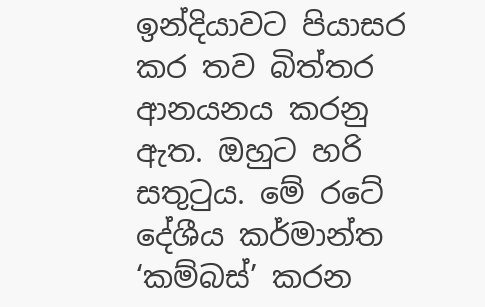ඉන්දියාවට පියාසර කර තව බිත්තර ආනයනය කරනු ඇත. ඔහුට හරි සතුටුය. මේ රටේ දේශීය කර්මාන්ත ‘කම්බස්’ කරන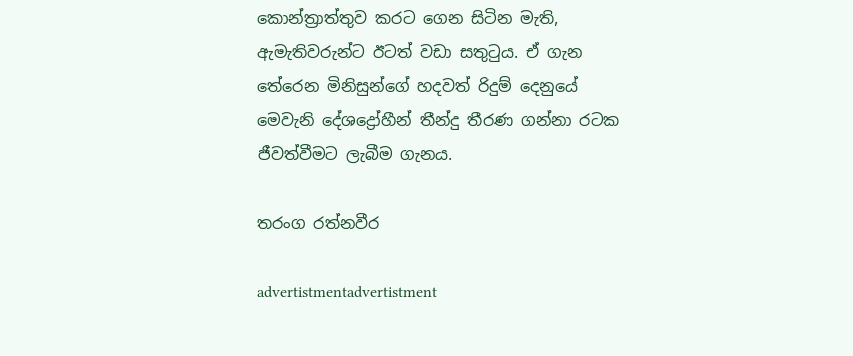කොන්ත්‍රාත්තුව කරට ගෙන සිටින මැති, ඇමැතිවරුන්ට ඊටත් වඩා සතුටුය. ඒ ගැන තේරෙන මිනිසුන්ගේ හදවත් රිදුම් දෙනුයේ මෙවැනි දේශද්‍රෝහීන් තීන්දු තීරණ ගන්නා රටක ජීවත්වීමට ලැබීම ගැනය.

තරංග රත්නවීර

advertistmentadvertistment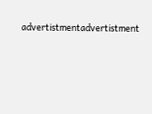advertistmentadvertistment